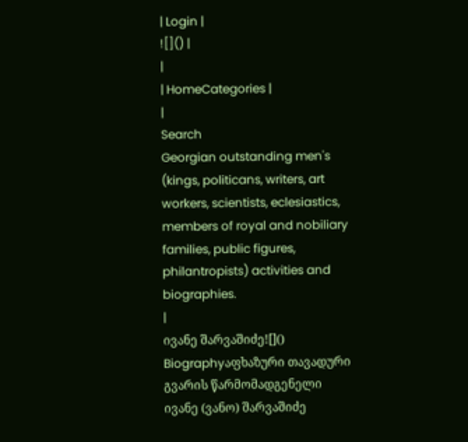| Login |
![]() |
|
| HomeCategories |
|
Search
Georgian outstanding men's (kings, politicans, writers, art workers, scientists, eclesiastics, members of royal and nobiliary families, public figures, philantropists) activities and biographies.
|
ივანე შარვაშიძე![]()
Biographyაფხაზური თავადური გვარის წარმომადგენელი ივანე (ვანო) შარვაშიძე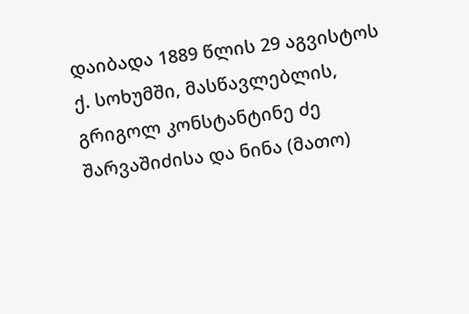დაიბადა 1889 წლის 29 აგვისტოს ქ. სოხუმში, მასწავლებლის, გრიგოლ კონსტანტინე ძე შარვაშიძისა და ნინა (მათო)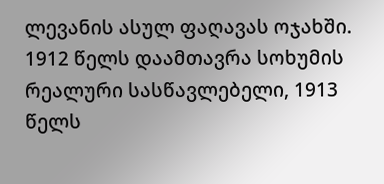ლევანის ასულ ფაღავას ოჯახში. 1912 წელს დაამთავრა სოხუმის რეალური სასწავლებელი, 1913 წელს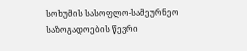სოხუმის სასოფლო-სამეურნეო საზოგადოების წევრი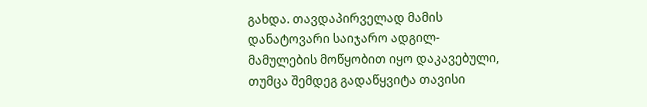გახდა. თავდაპირველად მამის დანატოვარი საიჯარო ადგილ-მამულების მოწყობით იყო დაკავებული, თუმცა შემდეგ გადაწყვიტა თავისი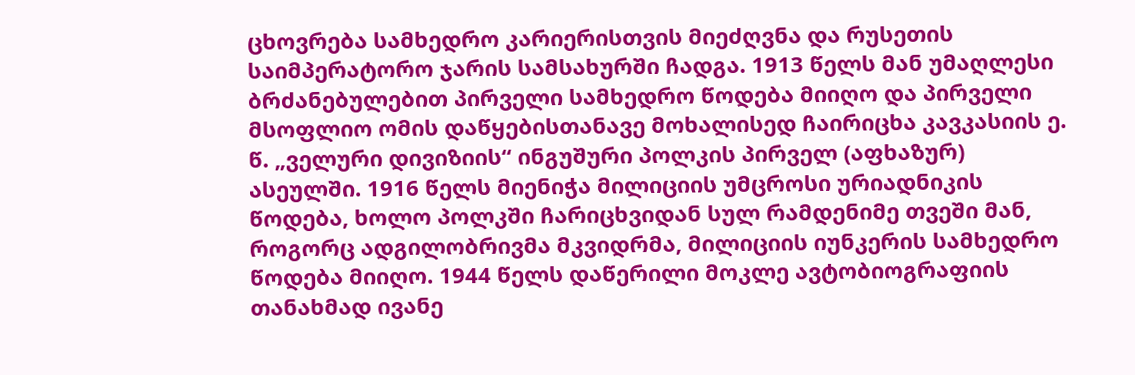ცხოვრება სამხედრო კარიერისთვის მიეძღვნა და რუსეთის საიმპერატორო ჯარის სამსახურში ჩადგა. 1913 წელს მან უმაღლესი ბრძანებულებით პირველი სამხედრო წოდება მიიღო და პირველი მსოფლიო ომის დაწყებისთანავე მოხალისედ ჩაირიცხა კავკასიის ე. წ. „ველური დივიზიის“ ინგუშური პოლკის პირველ (აფხაზურ) ასეულში. 1916 წელს მიენიჭა მილიციის უმცროსი ურიადნიკის წოდება, ხოლო პოლკში ჩარიცხვიდან სულ რამდენიმე თვეში მან, როგორც ადგილობრივმა მკვიდრმა, მილიციის იუნკერის სამხედრო წოდება მიიღო. 1944 წელს დაწერილი მოკლე ავტობიოგრაფიის თანახმად ივანე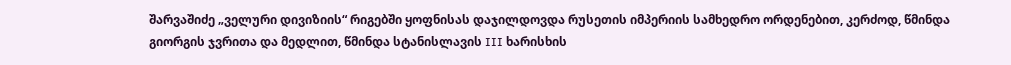შარვაშიძე „ველური დივიზიის“ რიგებში ყოფნისას დაჯილდოვდა რუსეთის იმპერიის სამხედრო ორდენებით, კერძოდ, წმინდა გიორგის ჯვრითა და მედლით, წმინდა სტანისლავის III ხარისხის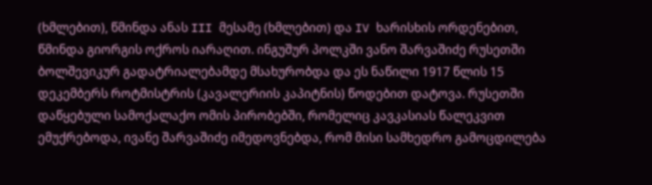(ხმლებით), წმინდა ანას III მესამე (ხმლებით) და IV ხარისხის ორდენებით, წმინდა გიორგის ოქროს იარაღით. ინგუშურ პოლკში ვანო შარვაშიძე რუსეთში ბოლშევიკურ გადატრიალებამდე მსახურობდა და ეს ნაწილი 1917 წლის 15 დეკემბერს როტმისტრის (კავალერიის კაპიტნის) წოდებით დატოვა. რუსეთში დაწყებული სამოქალაქო ომის პირობებში, რომელიც კავკასიას წალეკვით ემუქრებოდა, ივანე შარვაშიძე იმედოვნებდა, რომ მისი სამხედრო გამოცდილება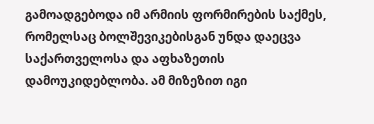გამოადგებოდა იმ არმიის ფორმირების საქმეს, რომელსაც ბოლშევიკებისგან უნდა დაეცვა საქართველოსა და აფხაზეთის დამოუკიდებლობა. ამ მიზეზით იგი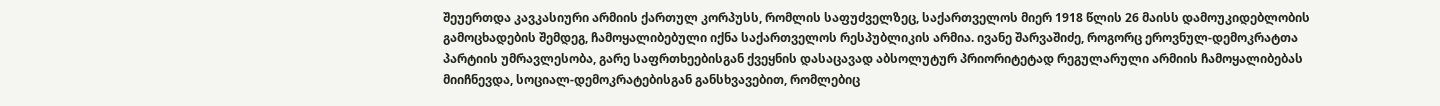შეუერთდა კავკასიური არმიის ქართულ კორპუსს, რომლის საფუძველზეც, საქართველოს მიერ 1918 წლის 26 მაისს დამოუკიდებლობის გამოცხადების შემდეგ, ჩამოყალიბებული იქნა საქართველოს რესპუბლიკის არმია. ივანე შარვაშიძე, როგორც ეროვნულ-დემოკრატთა პარტიის უმრავლესობა, გარე საფრთხეებისგან ქვეყნის დასაცავად აბსოლუტურ პრიორიტეტად რეგულარული არმიის ჩამოყალიბებას მიიჩნევდა, სოციალ-დემოკრატებისგან განსხვავებით, რომლებიც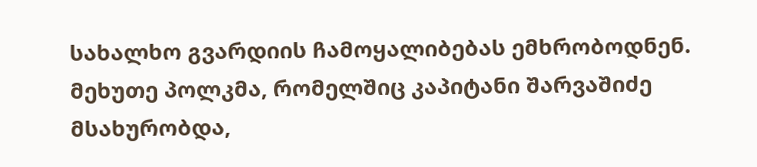სახალხო გვარდიის ჩამოყალიბებას ემხრობოდნენ. მეხუთე პოლკმა, რომელშიც კაპიტანი შარვაშიძე მსახურობდა,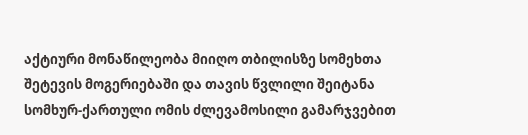აქტიური მონაწილეობა მიიღო თბილისზე სომეხთა შეტევის მოგერიებაში და თავის წვლილი შეიტანა სომხურ-ქართული ომის ძლევამოსილი გამარჯვებით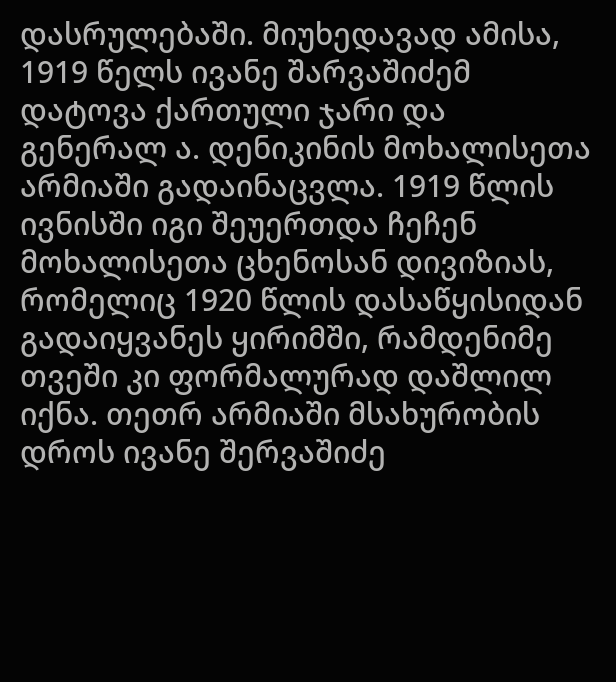დასრულებაში. მიუხედავად ამისა, 1919 წელს ივანე შარვაშიძემ დატოვა ქართული ჯარი და გენერალ ა. დენიკინის მოხალისეთა არმიაში გადაინაცვლა. 1919 წლის ივნისში იგი შეუერთდა ჩეჩენ მოხალისეთა ცხენოსან დივიზიას, რომელიც 1920 წლის დასაწყისიდან გადაიყვანეს ყირიმში, რამდენიმე თვეში კი ფორმალურად დაშლილ იქნა. თეთრ არმიაში მსახურობის დროს ივანე შერვაშიძე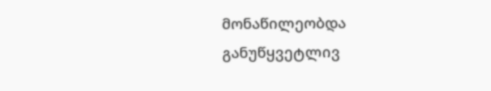მონაწილეობდა განუწყვეტლივ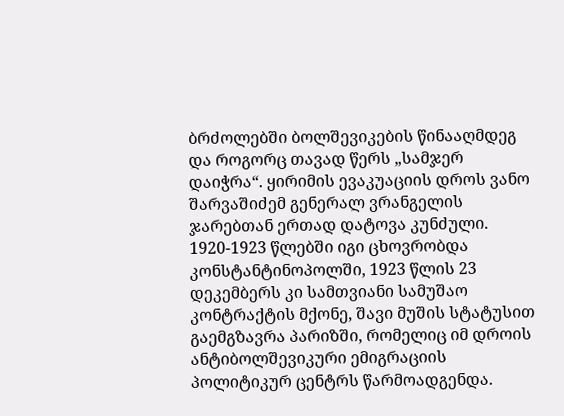ბრძოლებში ბოლშევიკების წინააღმდეგ და როგორც თავად წერს „სამჯერ დაიჭრა“. ყირიმის ევაკუაციის დროს ვანო შარვაშიძემ გენერალ ვრანგელის ჯარებთან ერთად დატოვა კუნძული. 1920-1923 წლებში იგი ცხოვრობდა კონსტანტინოპოლში, 1923 წლის 23 დეკემბერს კი სამთვიანი სამუშაო კონტრაქტის მქონე, შავი მუშის სტატუსით გაემგზავრა პარიზში, რომელიც იმ დროის ანტიბოლშევიკური ემიგრაციის პოლიტიკურ ცენტრს წარმოადგენდა.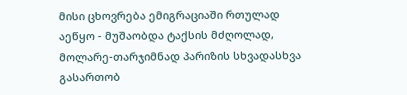მისი ცხოვრება ემიგრაციაში რთულად აეწყო - მუშაობდა ტაქსის მძღოლად, მოლარე-თარჯიმნად პარიზის სხვადასხვა გასართობ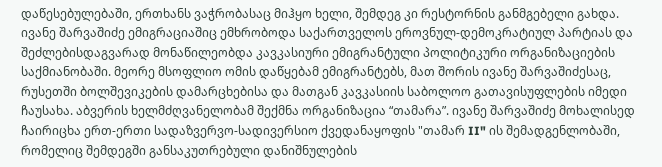დაწესებულებაში, ერთხანს ვაჭრობასაც მიჰყო ხელი, შემდეგ კი რესტორნის განმგებელი გახდა. ივანე შარვაშიძე ემიგრაციაშიც ემხრობოდა საქართველოს ეროვნულ-დემოკრატიულ პარტიას და შეძლებისდაგვარად მონაწილეობდა კავკასიური ემიგრანტული პოლიტიკური ორგანიზაციების საქმიანობაში. მეორე მსოფლიო ომის დაწყებამ ემიგრანტებს, მათ შორის ივანე შარვაშიძესაც, რუსეთში ბოლშევიკების დამარცხებისა და მათგან კავკასიის საბოლოო გათავისუფლების იმედი ჩაუსახა. აბვერის ხელმძღვანელობამ შექმნა ორგანიზაცია “თამარა”. ივანე შარვაშიძე მოხალისედ ჩაირიცხა ერთ-ერთი სადაზვერვო-სადივერსიო ქვედანაყოფის "თამარ II" ის შემადგენლობაში, რომელიც შემდეგში განსაკუთრებული დანიშნულების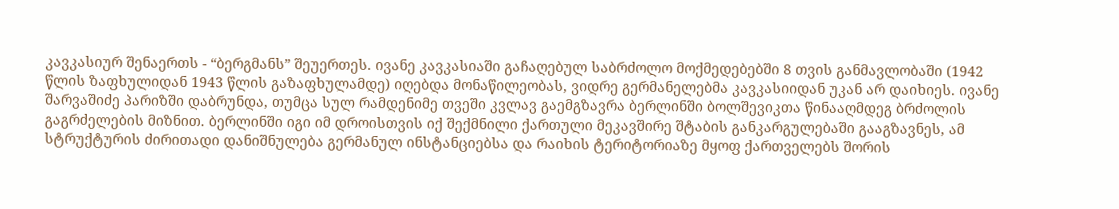კავკასიურ შენაერთს - “ბერგმანს” შეუერთეს. ივანე კავკასიაში გაჩაღებულ საბრძოლო მოქმედებებში 8 თვის განმავლობაში (1942 წლის ზაფხულიდან 1943 წლის გაზაფხულამდე) იღებდა მონაწილეობას, ვიდრე გერმანელებმა კავკასიიდან უკან არ დაიხიეს. ივანე შარვაშიძე პარიზში დაბრუნდა, თუმცა სულ რამდენიმე თვეში კვლავ გაემგზავრა ბერლინში ბოლშევიკთა წინააღმდეგ ბრძოლის გაგრძელების მიზნით. ბერლინში იგი იმ დროისთვის იქ შექმნილი ქართული მეკავშირე შტაბის განკარგულებაში გააგზავნეს, ამ სტრუქტურის ძირითადი დანიშნულება გერმანულ ინსტანციებსა და რაიხის ტერიტორიაზე მყოფ ქართველებს შორის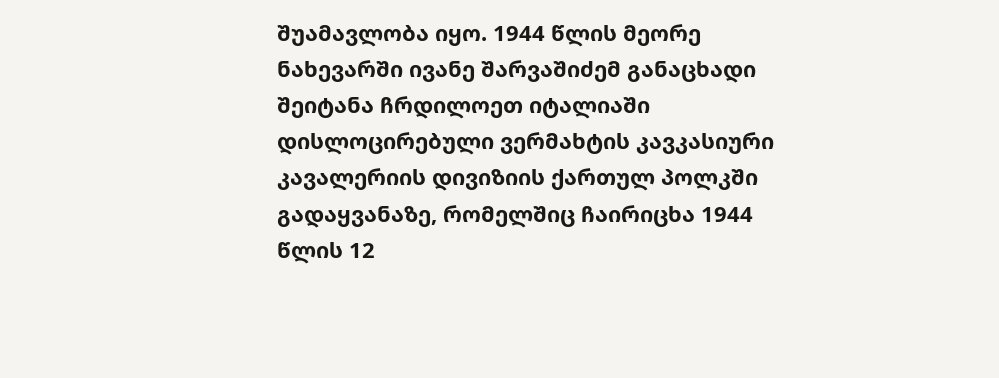შუამავლობა იყო. 1944 წლის მეორე ნახევარში ივანე შარვაშიძემ განაცხადი შეიტანა ჩრდილოეთ იტალიაში დისლოცირებული ვერმახტის კავკასიური კავალერიის დივიზიის ქართულ პოლკში გადაყვანაზე, რომელშიც ჩაირიცხა 1944 წლის 12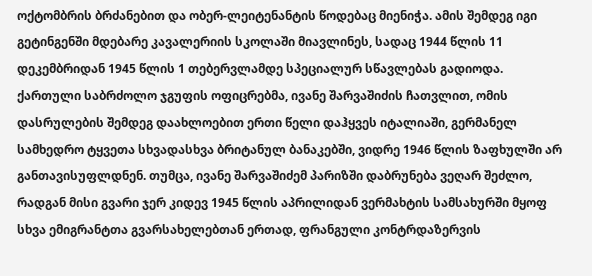ოქტომბრის ბრძანებით და ობერ-ლეიტენანტის წოდებაც მიენიჭა. ამის შემდეგ იგი გეტინგენში მდებარე კავალერიის სკოლაში მიავლინეს, სადაც 1944 წლის 11 დეკემბრიდან 1945 წლის 1 თებერვლამდე სპეციალურ სწავლებას გადიოდა. ქართული საბრძოლო ჯგუფის ოფიცრებმა, ივანე შარვაშიძის ჩათვლით, ომის დასრულების შემდეგ დაახლოებით ერთი წელი დაჰყვეს იტალიაში, გერმანელ სამხედრო ტყვეთა სხვადასხვა ბრიტანულ ბანაკებში, ვიდრე 1946 წლის ზაფხულში არ განთავისუფლდნენ. თუმცა, ივანე შარვაშიძემ პარიზში დაბრუნება ვეღარ შეძლო, რადგან მისი გვარი ჯერ კიდევ 1945 წლის აპრილიდან ვერმახტის სამსახურში მყოფ სხვა ემიგრანტთა გვარსახელებთან ერთად, ფრანგული კონტრდაზერვის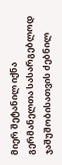მიერ შეტანილ იქნა გერმანელთა სასარგებლოდ ჯაშუშობისათვის ძებნილ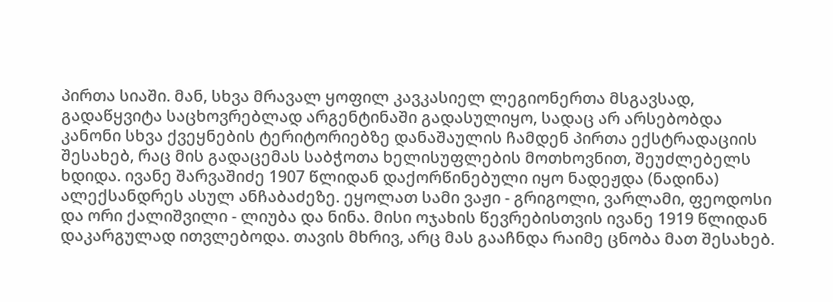პირთა სიაში. მან, სხვა მრავალ ყოფილ კავკასიელ ლეგიონერთა მსგავსად, გადაწყვიტა საცხოვრებლად არგენტინაში გადასულიყო, სადაც არ არსებობდა კანონი სხვა ქვეყნების ტერიტორიებზე დანაშაულის ჩამდენ პირთა ექსტრადაციის შესახებ, რაც მის გადაცემას საბჭოთა ხელისუფლების მოთხოვნით, შეუძლებელს ხდიდა. ივანე შარვაშიძე 1907 წლიდან დაქორწინებული იყო ნადეჟდა (ნადინა) ალექსანდრეს ასულ ანჩაბაძეზე. ეყოლათ სამი ვაჟი - გრიგოლი, ვარლამი, ფეოდოსი და ორი ქალიშვილი - ლიუბა და ნინა. მისი ოჯახის წევრებისთვის ივანე 1919 წლიდან დაკარგულად ითვლებოდა. თავის მხრივ, არც მას გააჩნდა რაიმე ცნობა მათ შესახებ.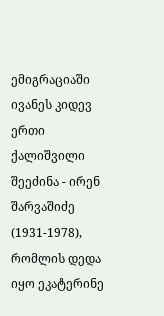ემიგრაციაში ივანეს კიდევ ერთი ქალიშვილი შეეძინა - ირენ შარვაშიძე (1931-1978), რომლის დედა იყო ეკატერინე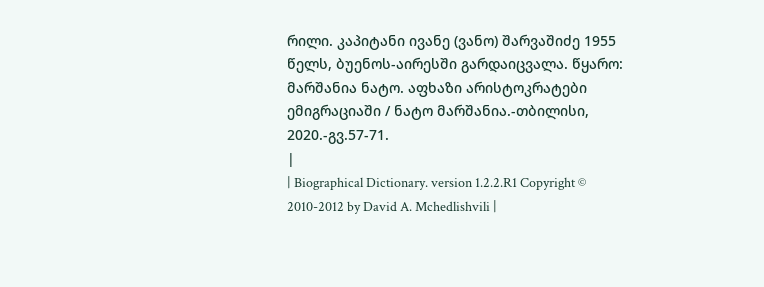რილი. კაპიტანი ივანე (ვანო) შარვაშიძე 1955 წელს, ბუენოს-აირესში გარდაიცვალა. წყარო: მარშანია ნატო. აფხაზი არისტოკრატები ემიგრაციაში / ნატო მარშანია.-თბილისი, 2020.-გვ.57-71.
|
| Biographical Dictionary. version 1.2.2.R1 Copyright © 2010-2012 by David A. Mchedlishvili |